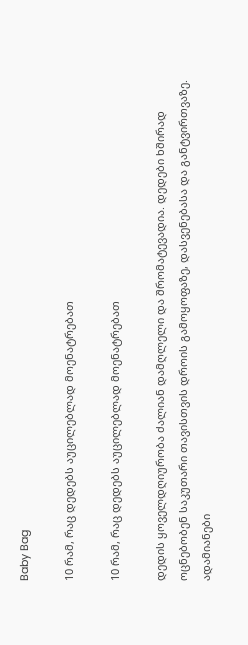Baby Bag

10 რამ, რაც დედებს აუცილებლად მოენატრებათ

10 რამ, რაც დედებს აუცილებლად მოენატრებათ

დედის ყოველდღიურობა ძალიან დამღლელი და შრომატევადია. დედები ხშირად ოცნებობენ საკუთარი თავისთვის დროის გამოყოფაზე, დასვენებასა და განტვირთვაზე. ადამიანები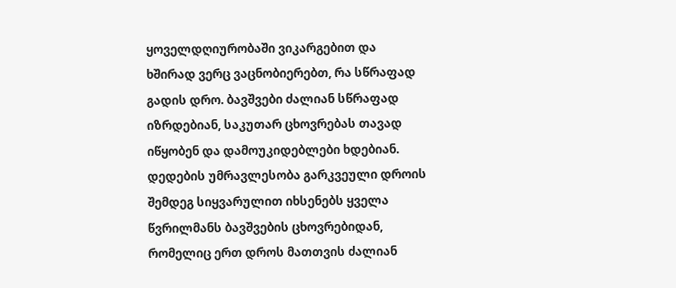ყოველდღიურობაში ვიკარგებით და ხშირად ვერც ვაცნობიერებთ, რა სწრაფად გადის დრო. ბავშვები ძალიან სწრაფად იზრდებიან, საკუთარ ცხოვრებას თავად იწყობენ და დამოუკიდებლები ხდებიან. დედების უმრავლესობა გარკვეული დროის შემდეგ სიყვარულით იხსენებს ყველა წვრილმანს ბავშვების ცხოვრებიდან, რომელიც ერთ დროს მათთვის ძალიან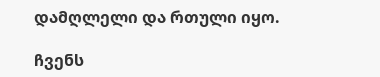დამღლელი და რთული იყო.

ჩვენს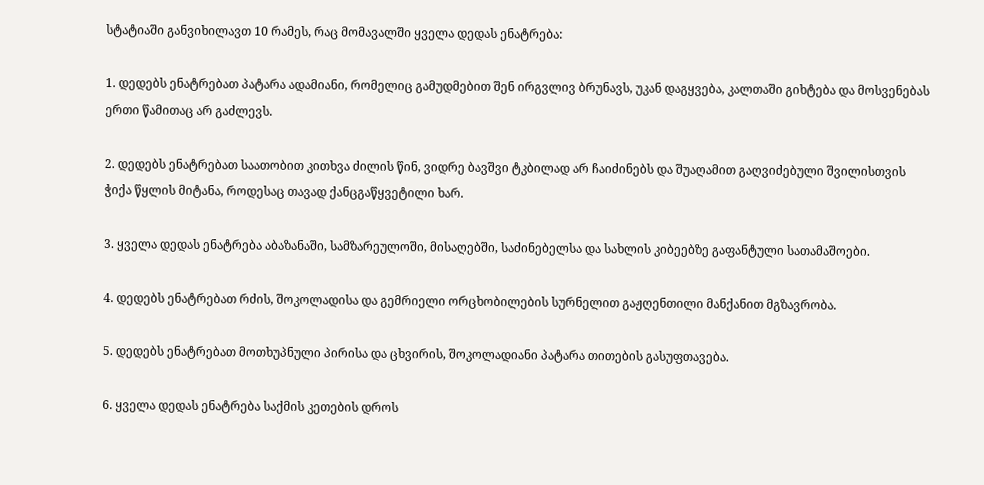სტატიაში განვიხილავთ 10 რამეს, რაც მომავალში ყველა დედას ენატრება:

1. დედებს ენატრებათ პატარა ადამიანი, რომელიც გამუდმებით შენ ირგვლივ ბრუნავს, უკან დაგყვება, კალთაში გიხტება და მოსვენებას ერთი წამითაც არ გაძლევს.

2. დედებს ენატრებათ საათობით კითხვა ძილის წინ, ვიდრე ბავშვი ტკბილად არ ჩაიძინებს და შუაღამით გაღვიძებული შვილისთვის ჭიქა წყლის მიტანა, როდესაც თავად ქანცგაწყვეტილი ხარ.

3. ყველა დედას ენატრება აბაზანაში, სამზარეულოში, მისაღებში, საძინებელსა და სახლის კიბეებზე გაფანტული სათამაშოები.

4. დედებს ენატრებათ რძის, შოკოლადისა და გემრიელი ორცხობილების სურნელით გაჟღენთილი მანქანით მგზავრობა.

5. დედებს ენატრებათ მოთხუპნული პირისა და ცხვირის, შოკოლადიანი პატარა თითების გასუფთავება.

6. ყველა დედას ენატრება საქმის კეთების დროს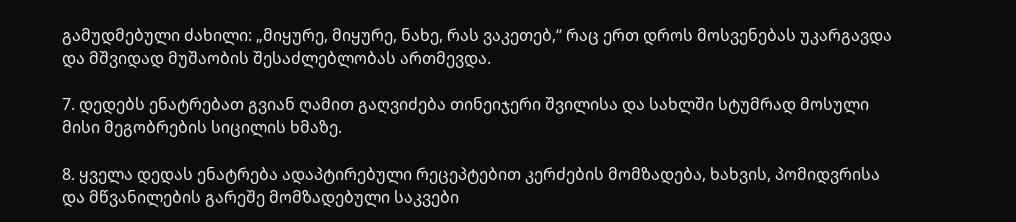გამუდმებული ძახილი: „მიყურე, მიყურე, ნახე, რას ვაკეთებ,“ რაც ერთ დროს მოსვენებას უკარგავდა და მშვიდად მუშაობის შესაძლებლობას ართმევდა.

7. დედებს ენატრებათ გვიან ღამით გაღვიძება თინეიჯერი შვილისა და სახლში სტუმრად მოსული მისი მეგობრების სიცილის ხმაზე.

8. ყველა დედას ენატრება ადაპტირებული რეცეპტებით კერძების მომზადება, ხახვის, პომიდვრისა და მწვანილების გარეშე მომზადებული საკვები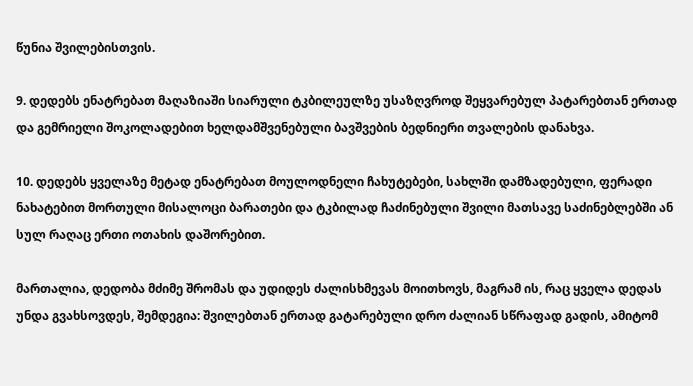წუნია შვილებისთვის.

9. დედებს ენატრებათ მაღაზიაში სიარული ტკბილეულზე უსაზღვროდ შეყვარებულ პატარებთან ერთად და გემრიელი შოკოლადებით ხელდამშვენებული ბავშვების ბედნიერი თვალების დანახვა.

10. დედებს ყველაზე მეტად ენატრებათ მოულოდნელი ჩახუტებები, სახლში დამზადებული, ფერადი ნახატებით მორთული მისალოცი ბარათები და ტკბილად ჩაძინებული შვილი მათსავე საძინებლებში ან სულ რაღაც ერთი ოთახის დაშორებით.

მართალია, დედობა მძიმე შრომას და უდიდეს ძალისხმევას მოითხოვს, მაგრამ ის, რაც ყველა დედას უნდა გვახსოვდეს, შემდეგია: შვილებთან ერთად გატარებული დრო ძალიან სწრაფად გადის, ამიტომ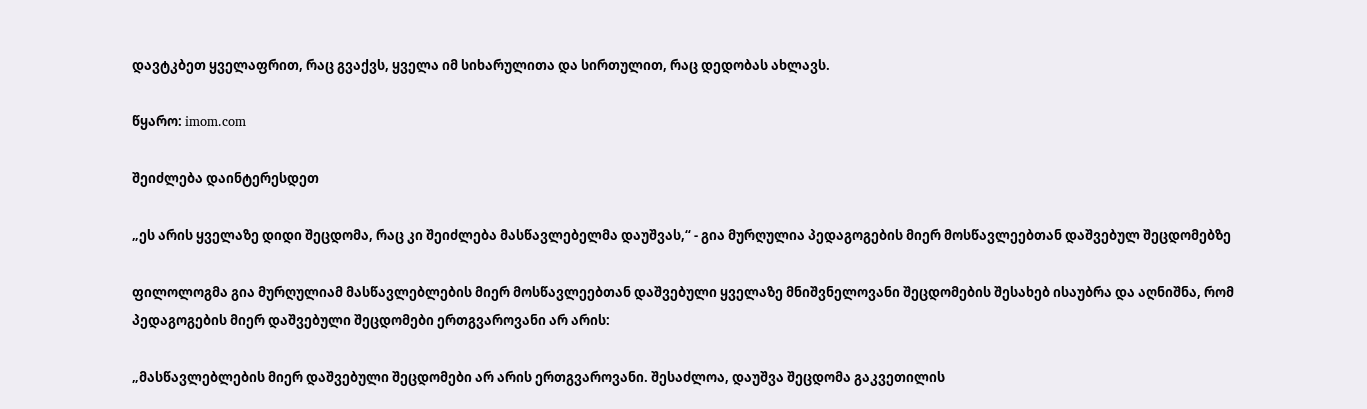დავტკბეთ ყველაფრით, რაც გვაქვს, ყველა იმ სიხარულითა და სირთულით, რაც დედობას ახლავს.

წყარო: imom.com

შეიძლება დაინტერესდეთ

„ეს არის ყველაზე დიდი შეცდომა, რაც კი შეიძლება მასწავლებელმა დაუშვას,“ - გია მურღულია პედაგოგების მიერ მოსწავლეებთან დაშვებულ შეცდომებზე

ფილოლოგმა გია მურღულიამ მასწავლებლების მიერ მოსწავლეებთან დაშვებული ყველაზე მნიშვნელოვანი შეცდომების შესახებ ისაუბრა და აღნიშნა, რომ პედაგოგების მიერ დაშვებული შეცდომები ერთგვაროვანი არ არის:

„მასწავლებლების მიერ დაშვებული შეცდომები არ არის ერთგვაროვანი. შესაძლოა, დაუშვა შეცდომა გაკვეთილის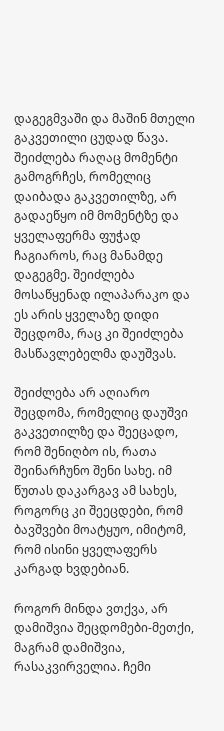დაგეგმვაში და მაშინ მთელი გაკვეთილი ცუდად წავა. შეიძლება რაღაც მომენტი გამოგრჩეს, რომელიც დაიბადა გაკვეთილზე, არ გადაეწყო იმ მომენტზე და ყველაფერმა ფუჭად ჩაგიაროს, რაც მანამდე დაგეგმე. შეიძლება მოსაწყენად ილაპარაკო და ეს არის ყველაზე დიდი შეცდომა, რაც კი შეიძლება მასწავლებელმა დაუშვას.

შეიძლება არ აღიარო შეცდომა, რომელიც დაუშვი გაკვეთილზე და შეეცადო, რომ შენიღბო ის, რათა შეინარჩუნო შენი სახე. იმ წუთას დაკარგავ ამ სახეს, როგორც კი შეეცდები, რომ ბავშვები მოატყუო, იმიტომ, რომ ისინი ყველაფერს კარგად ხვდებიან.

როგორ მინდა ვთქვა, არ დამიშვია შეცდომები-მეთქი, მაგრამ დამიშვია, რასაკვირველია. ჩემი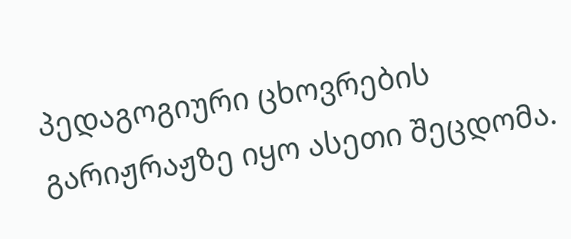პედაგოგიური ცხოვრების გარიჟრაჟზე იყო ასეთი შეცდომა.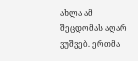ახლა ამ შეცდომას აღარ ვუშვებ. ერთმა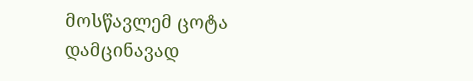მოსწავლემ ცოტა დამცინავად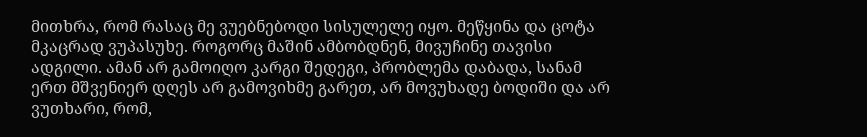მითხრა, რომ რასაც მე ვუებნებოდი სისულელე იყო. მეწყინა და ცოტა მკაცრად ვუპასუხე. როგორც მაშინ ამბობდნენ, მივუჩინე თავისი ადგილი. ამან არ გამოიღო კარგი შედეგი, პრობლემა დაბადა, სანამ ერთ მშვენიერ დღეს არ გამოვიხმე გარეთ, არ მოვუხადე ბოდიში და არ ვუთხარი, რომ,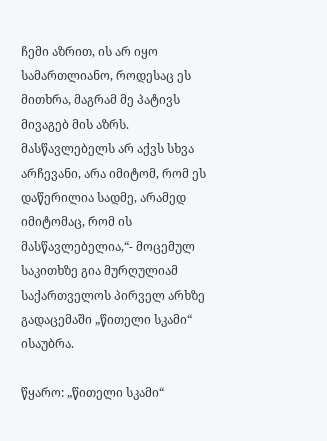ჩემი აზრით, ის არ იყო სამართლიანო, როდესაც ეს მითხრა, მაგრამ მე პატივს მივაგებ მის აზრს. მასწავლებელს არ აქვს სხვა არჩევანი, არა იმიტომ, რომ ეს დაწერილია სადმე, არამედ იმიტომაც, რომ ის მასწავლებელია,“- მოცემულ საკითხზე გია მურღულიამ საქართველოს პირველ არხზე გადაცემაში „წითელი სკამი“ ისაუბრა.

წყარო: „წითელი სკამი“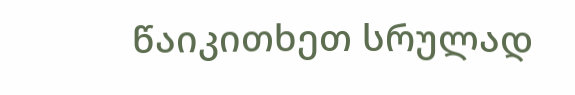წაიკითხეთ სრულად